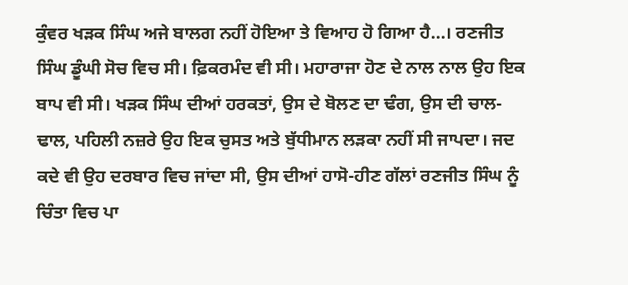ਕੁੰਵਰ ਖੜਕ ਸਿੰਘ ਅਜੇ ਬਾਲਗ ਨਹੀਂ ਹੋਇਆ ਤੇ ਵਿਆਹ ਹੋ ਗਿਆ ਹੈ...। ਰਣਜੀਤ ਸਿੰਘ ਡੂੰਘੀ ਸੋਚ ਵਿਚ ਸੀ। ਫ਼ਿਕਰਮੰਦ ਵੀ ਸੀ। ਮਹਾਰਾਜਾ ਹੋਣ ਦੇ ਨਾਲ ਨਾਲ ਉਹ ਇਕ ਬਾਪ ਵੀ ਸੀ। ਖੜਕ ਸਿੰਘ ਦੀਆਂ ਹਰਕਤਾਂ, ਉਸ ਦੇ ਬੋਲਣ ਦਾ ਢੰਗ, ਉਸ ਦੀ ਚਾਲ-ਢਾਲ, ਪਹਿਲੀ ਨਜ਼ਰੇ ਉਹ ਇਕ ਚੁਸਤ ਅਤੇ ਬੁੱਧੀਮਾਨ ਲੜਕਾ ਨਹੀਂ ਸੀ ਜਾਪਦਾ। ਜਦ ਕਦੇ ਵੀ ਉਹ ਦਰਬਾਰ ਵਿਚ ਜਾਂਦਾ ਸੀ, ਉਸ ਦੀਆਂ ਹਾਸੋ-ਹੀਣ ਗੱਲਾਂ ਰਣਜੀਤ ਸਿੰਘ ਨੂੰ ਚਿੰਤਾ ਵਿਚ ਪਾ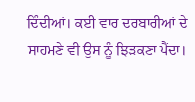ਦਿੰਦੀਆਂ। ਕਈ ਵਾਰ ਦਰਬਾਰੀਆਂ ਦੇ ਸਾਹਮਣੇ ਵੀ ਉਸ ਨੂੰ ਝਿੜਕਣਾ ਪੈਂਦਾ।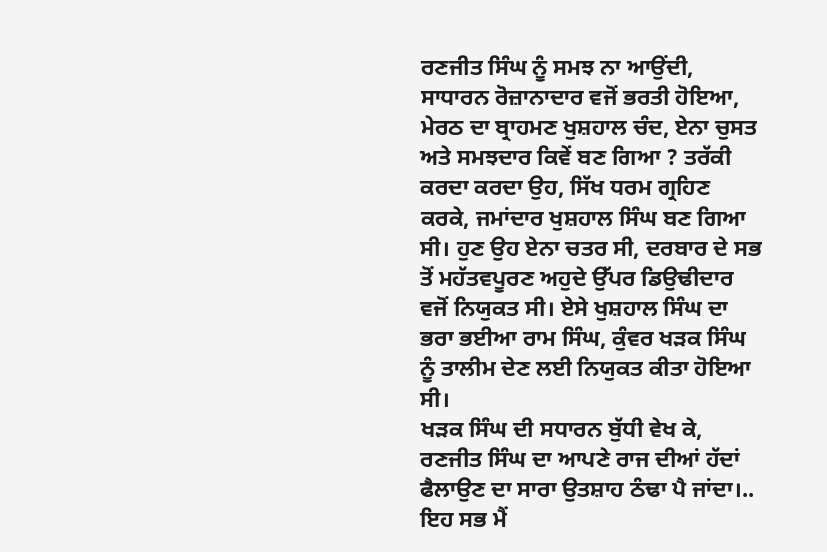ਰਣਜੀਤ ਸਿੰਘ ਨੂੰ ਸਮਝ ਨਾ ਆਉਂਦੀ, ਸਾਧਾਰਨ ਰੋਜ਼ਾਨਾਦਾਰ ਵਜੋਂ ਭਰਤੀ ਹੋਇਆ, ਮੇਰਠ ਦਾ ਬ੍ਰਾਹਮਣ ਖੁਸ਼ਹਾਲ ਚੰਦ, ਏਨਾ ਚੁਸਤ ਅਤੇ ਸਮਝਦਾਰ ਕਿਵੇਂ ਬਣ ਗਿਆ ? ਤਰੱਕੀ ਕਰਦਾ ਕਰਦਾ ਉਹ, ਸਿੱਖ ਧਰਮ ਗ੍ਰਹਿਣ ਕਰਕੇ, ਜਮਾਂਦਾਰ ਖੁਸ਼ਹਾਲ ਸਿੰਘ ਬਣ ਗਿਆ ਸੀ। ਹੁਣ ਉਹ ਏਨਾ ਚਤਰ ਸੀ, ਦਰਬਾਰ ਦੇ ਸਭ ਤੋਂ ਮਹੱਤਵਪੂਰਣ ਅਹੁਦੇ ਉੱਪਰ ਡਿਉਢੀਦਾਰ ਵਜੋਂ ਨਿਯੁਕਤ ਸੀ। ਏਸੇ ਖੁਸ਼ਹਾਲ ਸਿੰਘ ਦਾ ਭਰਾ ਭਈਆ ਰਾਮ ਸਿੰਘ, ਕੁੰਵਰ ਖੜਕ ਸਿੰਘ ਨੂੰ ਤਾਲੀਮ ਦੇਣ ਲਈ ਨਿਯੁਕਤ ਕੀਤਾ ਹੋਇਆ ਸੀ।
ਖੜਕ ਸਿੰਘ ਦੀ ਸਧਾਰਨ ਬੁੱਧੀ ਵੇਖ ਕੇ, ਰਣਜੀਤ ਸਿੰਘ ਦਾ ਆਪਣੇ ਰਾਜ ਦੀਆਂ ਹੱਦਾਂ ਫੈਲਾਉਣ ਦਾ ਸਾਰਾ ਉਤਸ਼ਾਹ ਠੰਢਾ ਪੈ ਜਾਂਦਾ।.. ਇਹ ਸਭ ਮੈਂ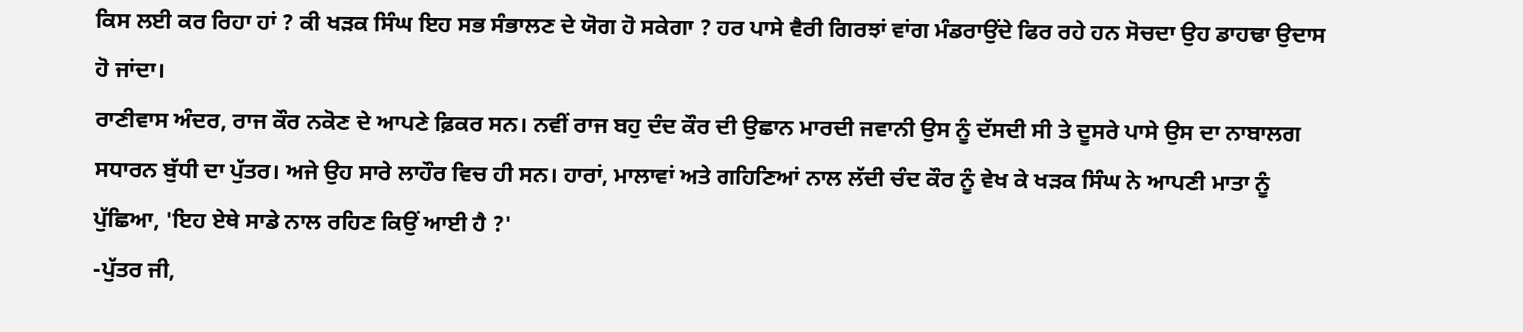ਕਿਸ ਲਈ ਕਰ ਰਿਹਾ ਹਾਂ ? ਕੀ ਖੜਕ ਸਿੰਘ ਇਹ ਸਭ ਸੰਭਾਲਣ ਦੇ ਯੋਗ ਹੋ ਸਕੇਗਾ ? ਹਰ ਪਾਸੇ ਵੈਰੀ ਗਿਰਝਾਂ ਵਾਂਗ ਮੰਡਰਾਉਂਦੇ ਫਿਰ ਰਹੇ ਹਨ ਸੋਚਦਾ ਉਹ ਡਾਹਢਾ ਉਦਾਸ ਹੋ ਜਾਂਦਾ।
ਰਾਣੀਵਾਸ ਅੰਦਰ, ਰਾਜ ਕੌਰ ਨਕੋਣ ਦੇ ਆਪਣੇ ਫ਼ਿਕਰ ਸਨ। ਨਵੀਂ ਰਾਜ ਬਹੁ ਦੰਦ ਕੌਰ ਦੀ ਉਛਾਨ ਮਾਰਦੀ ਜਵਾਨੀ ਉਸ ਨੂੰ ਦੱਸਦੀ ਸੀ ਤੇ ਦੂਸਰੇ ਪਾਸੇ ਉਸ ਦਾ ਨਾਬਾਲਗ ਸਧਾਰਨ ਬੁੱਧੀ ਦਾ ਪੁੱਤਰ। ਅਜੇ ਉਹ ਸਾਰੇ ਲਾਹੌਰ ਵਿਚ ਹੀ ਸਨ। ਹਾਰਾਂ, ਮਾਲਾਵਾਂ ਅਤੇ ਗਹਿਣਿਆਂ ਨਾਲ ਲੱਦੀ ਚੰਦ ਕੌਰ ਨੂੰ ਵੇਖ ਕੇ ਖੜਕ ਸਿੰਘ ਨੇ ਆਪਣੀ ਮਾਤਾ ਨੂੰ ਪੁੱਛਿਆ, 'ਇਹ ਏਥੇ ਸਾਡੇ ਨਾਲ ਰਹਿਣ ਕਿਉਂ ਆਈ ਹੈ ?'
-ਪੁੱਤਰ ਜੀ,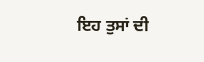ਇਹ ਤੁਸਾਂ ਦੀ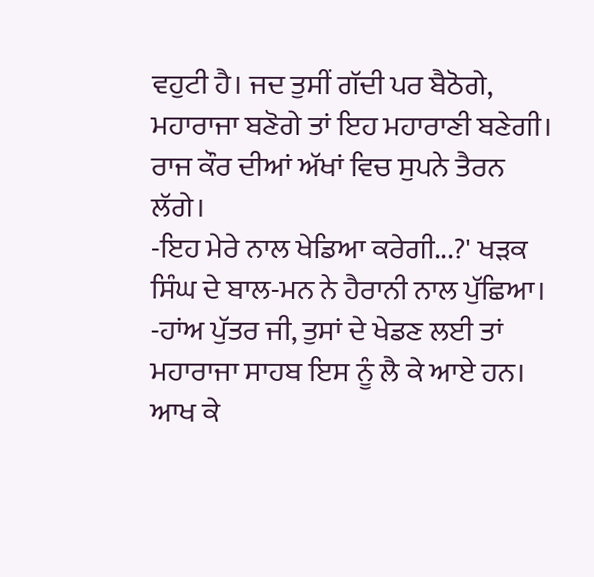ਵਹੁਟੀ ਹੈ। ਜਦ ਤੁਸੀਂ ਗੱਦੀ ਪਰ ਬੈਠੋਗੇ, ਮਹਾਰਾਜਾ ਬਣੋਗੇ ਤਾਂ ਇਹ ਮਹਾਰਾਣੀ ਬਣੇਗੀ। ਰਾਜ ਕੌਰ ਦੀਆਂ ਅੱਖਾਂ ਵਿਚ ਸੁਪਨੇ ਤੈਰਨ ਲੱਗੇ।
-ਇਹ ਮੇਰੇ ਨਾਲ ਖੇਡਿਆ ਕਰੇਗੀ...?' ਖੜਕ ਸਿੰਘ ਦੇ ਬਾਲ-ਮਨ ਨੇ ਹੈਰਾਨੀ ਨਾਲ ਪੁੱਛਿਆ।
-ਹਾਂਅ ਪੁੱਤਰ ਜੀ, ਤੁਸਾਂ ਦੇ ਖੇਡਣ ਲਈ ਤਾਂ ਮਹਾਰਾਜਾ ਸਾਹਬ ਇਸ ਨੂੰ ਲੈ ਕੇ ਆਏ ਹਨ। ਆਖ ਕੇ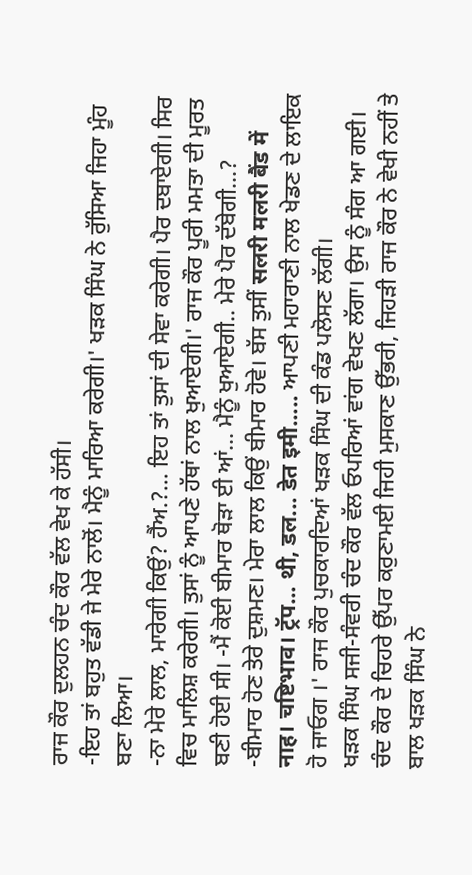ਰਾਜ ਕੌਰ ਦੁਲਹਨ ਚੰਦ ਕੌਰ ਵੱਲ ਵੇਖ ਕੇ ਹੱਸੀ।
-ਇਹ ਤਾਂ ਬਹੁਤ ਵੱਡੀ ਜੇ ਮੇਰੇ ਨਾਲੋਂ। ਮੈਨੂੰ ਮਾਰਿਆ ਕਰੇਗੀ।' ਖੜਕ ਸਿੰਘ ਨੇ ਰੁੱਸਿਆ ਜਿਹਾ ਮੂੰਹ ਬਣਾ ਲਿਆ।
-ਨਾ ਮੇਰੇ ਲਾਲ, ਮਾਰੇਗੀ ਕਿਉਂ? ਹੈਂਅ.?... ਇਹ ਤਾਂ ਤੁਸਾਂ ਦੀ ਸੇਵਾ ਕਰੇਗੀ। ਪੈਰ ਦਬਾਏਗੀ। ਸਿਰ ਵਿਚ ਮਾਲਿਸ਼ ਕਰੇਗੀ। ਤੁਸਾਂ ਨੂੰ ਆਪਣੇ ਹੱਥਾਂ ਨਾਲ ਖੁਆਏਗੀ।' ਰਾਜ ਕੌਰ ਪੂਰੀ ਮਮਤਾ ਦੀ ਮੂਰਤ ਬਣੀ ਹੋਈ ਸੀ। -ਮੈਂ ਕੋਈ ਬੀਮਾਰ ਥੋੜਾ ਈ ਆਂ... ਮੈਨੂੰ ਖੁਆਏਗੀ.. ਮੇਰੇ ਪੈਰ ਦੱਬੇਗੀ...?
-ਬੀਮਾਰ ਹੋਣ ਤੇਰੇ ਦੁਸ਼ਮਣ। ਮੇਰਾ ਲਾਲ ਕਿਉਂ ਬੀਮਾਰ ਹੋਵੇ। ਬੱਸ ਤੁਸੀਂ सलरी मलरी बैंड में नाह। चष्टिभाव। ट्रॅप... थी, डल... डेत इमी..... ਆਪਣੀ ਮਹਾਰਾਣੀ ਨਾਲ ਖੇਡਣ ਦੇ ਲਾਇਕ ਹੋ ਜਾਓਗ ।' ਰਾਜ ਕੌਰ ਪੁਚਕਾਰਦਿਆਂ ਖੜਕ ਸਿੰਘ ਦੀ ਕੰਡ ਪਲੋਸਣ ਲੱਗੀ।
ਖੜਕ ਸਿੰਘ ਸਜੀ-ਸੰਵਰੀ ਚੰਦ ਕੌਰ ਵੱਲ ਓਪਰਿਆਂ ਵਾਂਗ ਵੇਖਣ ਲੱਗਾ। ਉਸ ਨੂੰ ਸੰਗ ਆ ਗਈ। ਚੰਦ ਕੌਰ ਦੇ ਚਿਹਰੇ ਉੱਪਰ ਕਰੁਣਾਮਈ ਜਿਹੀ ਮੁਸਕਾਣ ਉੱਭਰੀ, ਜਿਹੜੀ ਰਾਜ ਕੌਰ ਨੇ ਵੇਖੀ ਨਹੀਂ ਤੇ ਬਾਲ ਖੜਕ ਸਿੰਘ ਨੇ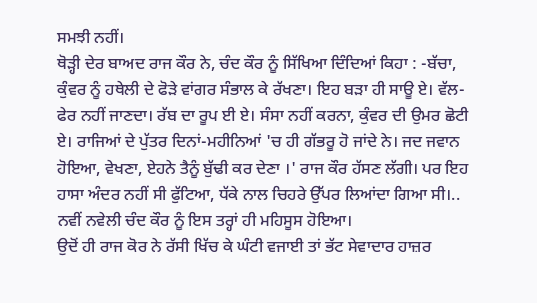ਸਮਝੀ ਨਹੀਂ।
ਥੋੜ੍ਹੀ ਦੇਰ ਬਾਅਦ ਰਾਜ ਕੌਰ ਨੇ, ਚੰਦ ਕੌਰ ਨੂੰ ਸਿੱਖਿਆ ਦਿੰਦਿਆਂ ਕਿਹਾ : -ਬੱਚਾ, ਕੁੰਵਰ ਨੂੰ ਹਥੇਲੀ ਦੇ ਫੋੜੇ ਵਾਂਗਰ ਸੰਭਾਲ ਕੇ ਰੱਖਣਾ। ਇਹ ਬੜਾ ਹੀ ਸਾਊ ਏ। ਵੱਲ-ਫੇਰ ਨਹੀਂ ਜਾਣਦਾ। ਰੱਬ ਦਾ ਰੂਪ ਈ ਏ। ਸੰਸਾ ਨਹੀਂ ਕਰਨਾ, ਕੁੰਵਰ ਦੀ ਉਮਰ ਛੋਟੀ ਏ। ਰਾਜਿਆਂ ਦੇ ਪੁੱਤਰ ਦਿਨਾਂ-ਮਹੀਨਿਆਂ 'ਚ ਹੀ ਗੱਭਰੂ ਹੋ ਜਾਂਦੇ ਨੇ। ਜਦ ਜਵਾਨ ਹੋਇਆ, ਵੇਖਣਾ, ਏਹਨੇ ਤੈਨੂੰ ਬੁੱਢੀ ਕਰ ਦੇਣਾ ।' ਰਾਜ ਕੌਰ ਹੱਸਣ ਲੱਗੀ। ਪਰ ਇਹ ਹਾਸਾ ਅੰਦਰ ਨਹੀਂ ਸੀ ਫੁੱਟਿਆ, ਧੱਕੇ ਨਾਲ ਚਿਹਰੇ ਉੱਪਰ ਲਿਆਂਦਾ ਗਿਆ ਸੀ।.. ਨਵੀਂ ਨਵੇਲੀ ਚੰਦ ਕੌਰ ਨੂੰ ਇਸ ਤਰ੍ਹਾਂ ਹੀ ਮਹਿਸੂਸ ਹੋਇਆ।
ਉਦੋਂ ਹੀ ਰਾਜ ਕੋਰ ਨੇ ਰੱਸੀ ਖਿੱਚ ਕੇ ਘੰਟੀ ਵਜਾਈ ਤਾਂ ਭੱਟ ਸੇਵਾਦਾਰ ਹਾਜ਼ਰ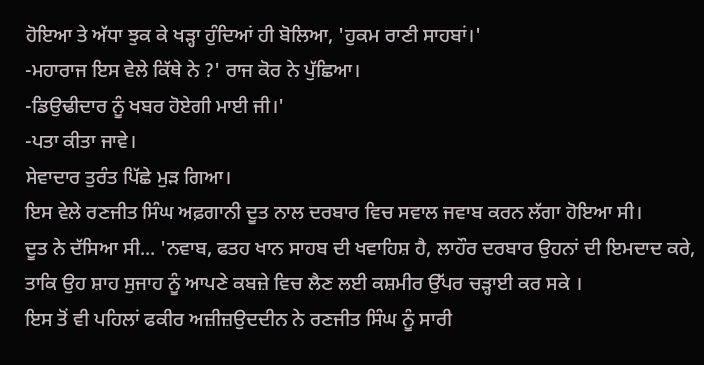ਹੋਇਆ ਤੇ ਅੱਧਾ ਝੁਕ ਕੇ ਖੜ੍ਹਾ ਹੁੰਦਿਆਂ ਹੀ ਬੋਲਿਆ, 'ਹੁਕਮ ਰਾਣੀ ਸਾਹਬਾਂ।'
-ਮਹਾਰਾਜ ਇਸ ਵੇਲੇ ਕਿੱਥੇ ਨੇ ?' ਰਾਜ ਕੋਰ ਨੇ ਪੁੱਛਿਆ।
-ਡਿਉਢੀਦਾਰ ਨੂੰ ਖਬਰ ਹੋਏਗੀ ਮਾਈ ਜੀ।'
-ਪਤਾ ਕੀਤਾ ਜਾਵੇ।
ਸੇਵਾਦਾਰ ਤੁਰੰਤ ਪਿੱਛੇ ਮੁੜ ਗਿਆ।
ਇਸ ਵੇਲੇ ਰਣਜੀਤ ਸਿੰਘ ਅਫ਼ਗਾਨੀ ਦੂਤ ਨਾਲ ਦਰਬਾਰ ਵਿਚ ਸਵਾਲ ਜਵਾਬ ਕਰਨ ਲੱਗਾ ਹੋਇਆ ਸੀ।
ਦੂਤ ਨੇ ਦੱਸਿਆ ਸੀ... 'ਨਵਾਬ, ਫਤਹ ਖਾਨ ਸਾਹਬ ਦੀ ਖਵਾਹਿਸ਼ ਹੈ, ਲਾਹੌਰ ਦਰਬਾਰ ਉਹਨਾਂ ਦੀ ਇਮਦਾਦ ਕਰੇ, ਤਾਕਿ ਉਹ ਸ਼ਾਹ ਸੁਜਾਹ ਨੂੰ ਆਪਣੇ ਕਬਜ਼ੇ ਵਿਚ ਲੈਣ ਲਈ ਕਸ਼ਮੀਰ ਉੱਪਰ ਚੜ੍ਹਾਈ ਕਰ ਸਕੇ ।
ਇਸ ਤੋਂ ਵੀ ਪਹਿਲਾਂ ਫਕੀਰ ਅਜ਼ੀਜ਼ਉਦਦੀਨ ਨੇ ਰਣਜੀਤ ਸਿੰਘ ਨੂੰ ਸਾਰੀ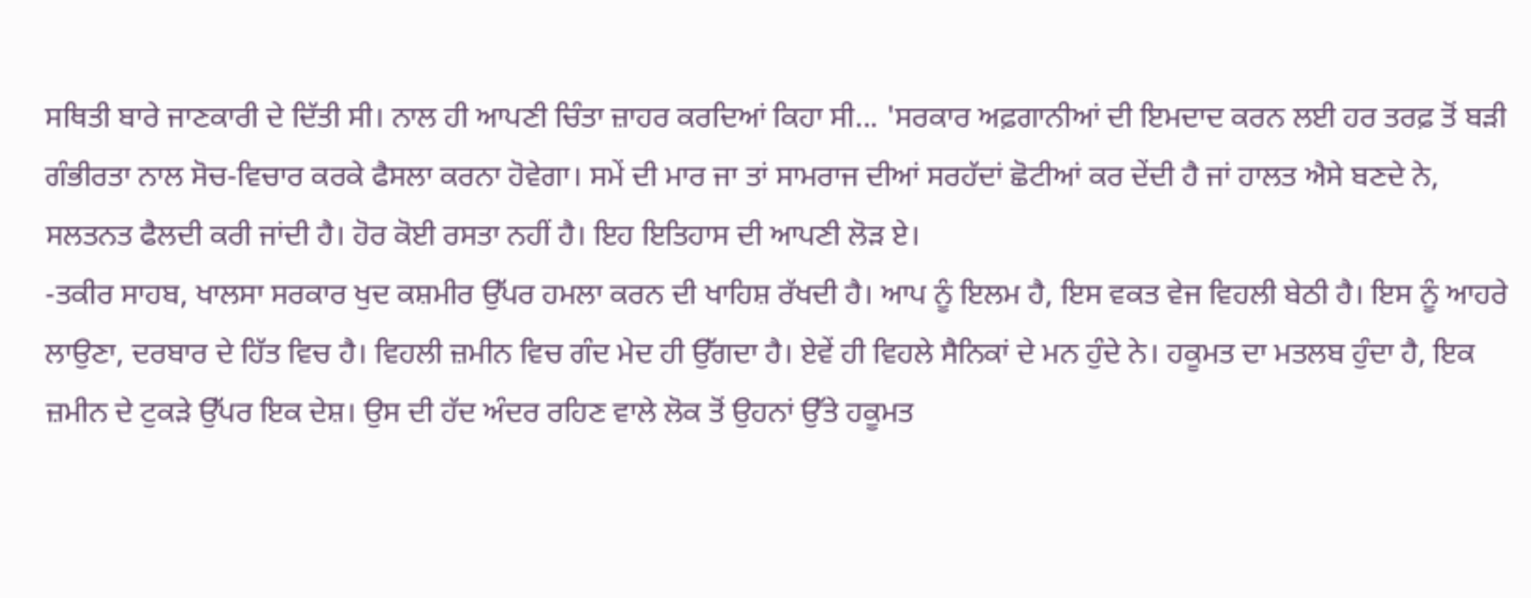ਸਥਿਤੀ ਬਾਰੇ ਜਾਣਕਾਰੀ ਦੇ ਦਿੱਤੀ ਸੀ। ਨਾਲ ਹੀ ਆਪਣੀ ਚਿੰਤਾ ਜ਼ਾਹਰ ਕਰਦਿਆਂ ਕਿਹਾ ਸੀ... 'ਸਰਕਾਰ ਅਫ਼ਗਾਨੀਆਂ ਦੀ ਇਮਦਾਦ ਕਰਨ ਲਈ ਹਰ ਤਰਫ਼ ਤੋਂ ਬੜੀ ਗੰਭੀਰਤਾ ਨਾਲ ਸੋਚ-ਵਿਚਾਰ ਕਰਕੇ ਫੈਸਲਾ ਕਰਨਾ ਹੋਵੇਗਾ। ਸਮੇਂ ਦੀ ਮਾਰ ਜਾ ਤਾਂ ਸਾਮਰਾਜ ਦੀਆਂ ਸਰਹੱਦਾਂ ਛੋਟੀਆਂ ਕਰ ਦੇਂਦੀ ਹੈ ਜਾਂ ਹਾਲਤ ਐਸੇ ਬਣਦੇ ਨੇ, ਸਲਤਨਤ ਫੈਲਦੀ ਕਰੀ ਜਾਂਦੀ ਹੈ। ਹੋਰ ਕੋਈ ਰਸਤਾ ਨਹੀਂ ਹੈ। ਇਹ ਇਤਿਹਾਸ ਦੀ ਆਪਣੀ ਲੋੜ ਏ।
-ਤਕੀਰ ਸਾਹਬ, ਖਾਲਸਾ ਸਰਕਾਰ ਖੁਦ ਕਸ਼ਮੀਰ ਉੱਪਰ ਹਮਲਾ ਕਰਨ ਦੀ ਖਾਹਿਸ਼ ਰੱਖਦੀ ਹੈ। ਆਪ ਨੂੰ ਇਲਮ ਹੈ, ਇਸ ਵਕਤ ਵੇਜ ਵਿਹਲੀ ਬੇਠੀ ਹੈ। ਇਸ ਨੂੰ ਆਹਰੇ ਲਾਉਣਾ, ਦਰਬਾਰ ਦੇ ਹਿੱਤ ਵਿਚ ਹੈ। ਵਿਹਲੀ ਜ਼ਮੀਨ ਵਿਚ ਗੰਦ ਮੇਦ ਹੀ ਉੱਗਦਾ ਹੈ। ਏਵੇਂ ਹੀ ਵਿਹਲੇ ਸੈਨਿਕਾਂ ਦੇ ਮਨ ਹੁੰਦੇ ਨੇ। ਹਕੂਮਤ ਦਾ ਮਤਲਬ ਹੁੰਦਾ ਹੈ, ਇਕ ਜ਼ਮੀਨ ਦੇ ਟੁਕੜੇ ਉੱਪਰ ਇਕ ਦੇਸ਼। ਉਸ ਦੀ ਹੱਦ ਅੰਦਰ ਰਹਿਣ ਵਾਲੇ ਲੋਕ ਤੋਂ ਉਹਨਾਂ ਉੱਤੇ ਹਕੂਮਤ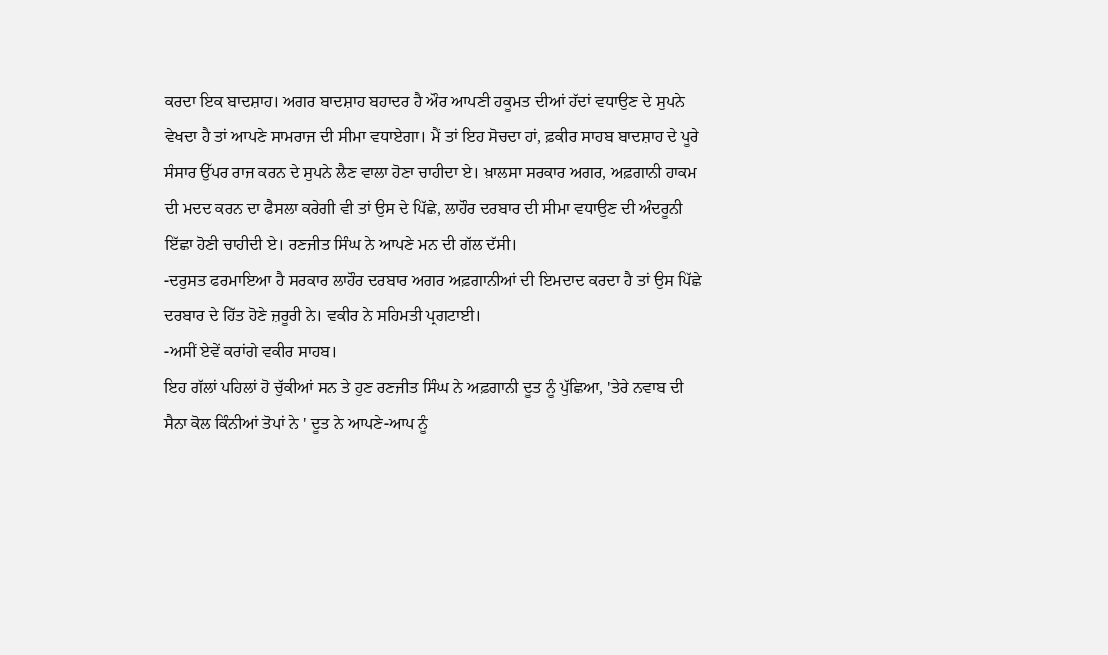ਕਰਦਾ ਇਕ ਬਾਦਸ਼ਾਹ। ਅਗਰ ਬਾਦਸ਼ਾਹ ਬਹਾਦਰ ਹੈ ਔਰ ਆਪਣੀ ਹਕੂਮਤ ਦੀਆਂ ਹੱਦਾਂ ਵਧਾਉਣ ਦੇ ਸੁਪਨੇ ਵੇਖਦਾ ਹੈ ਤਾਂ ਆਪਣੇ ਸਾਮਰਾਜ ਦੀ ਸੀਮਾ ਵਧਾਏਗਾ। ਮੈਂ ਤਾਂ ਇਹ ਸੋਚਦਾ ਹਾਂ, ਫ਼ਕੀਰ ਸਾਹਬ ਬਾਦਸ਼ਾਹ ਦੇ ਪੂਰੇ ਸੰਸਾਰ ਉੱਪਰ ਰਾਜ ਕਰਨ ਦੇ ਸੁਪਨੇ ਲੈਣ ਵਾਲਾ ਹੋਣਾ ਚਾਹੀਦਾ ਏ। ਖ਼ਾਲਸਾ ਸਰਕਾਰ ਅਗਰ, ਅਫ਼ਗਾਨੀ ਹਾਕਮ ਦੀ ਮਦਦ ਕਰਨ ਦਾ ਫੈਸਲਾ ਕਰੇਗੀ ਵੀ ਤਾਂ ਉਸ ਦੇ ਪਿੱਛੇ, ਲਾਹੌਰ ਦਰਬਾਰ ਦੀ ਸੀਮਾ ਵਧਾਉਣ ਦੀ ਅੰਦਰੂਨੀ ਇੱਛਾ ਹੋਣੀ ਚਾਹੀਦੀ ਏ। ਰਣਜੀਤ ਸਿੰਘ ਨੇ ਆਪਣੇ ਮਨ ਦੀ ਗੱਲ ਦੱਸੀ।
-ਦਰੁਸਤ ਫਰਮਾਇਆ ਹੈ ਸਰਕਾਰ ਲਾਹੌਰ ਦਰਬਾਰ ਅਗਰ ਅਫ਼ਗਾਨੀਆਂ ਦੀ ਇਮਦਾਦ ਕਰਦਾ ਹੈ ਤਾਂ ਉਸ ਪਿੱਛੇ ਦਰਬਾਰ ਦੇ ਹਿੱਤ ਹੋਣੇ ਜ਼ਰੂਰੀ ਨੇ। ਵਕੀਰ ਨੇ ਸਹਿਮਤੀ ਪ੍ਰਗਟਾਈ।
-ਅਸੀਂ ਏਵੇਂ ਕਰਾਂਗੇ ਵਕੀਰ ਸਾਹਬ।
ਇਹ ਗੱਲਾਂ ਪਹਿਲਾਂ ਹੋ ਚੁੱਕੀਆਂ ਸਨ ਤੇ ਹੁਣ ਰਣਜੀਤ ਸਿੰਘ ਨੇ ਅਫ਼ਗਾਨੀ ਦੂਤ ਨੂੰ ਪੁੱਛਿਆ, 'ਤੇਰੇ ਨਵਾਬ ਦੀ ਸੈਨਾ ਕੋਲ ਕਿੰਨੀਆਂ ਤੋਪਾਂ ਨੇ ' ਦੂਤ ਨੇ ਆਪਣੇ-ਆਪ ਨੂੰ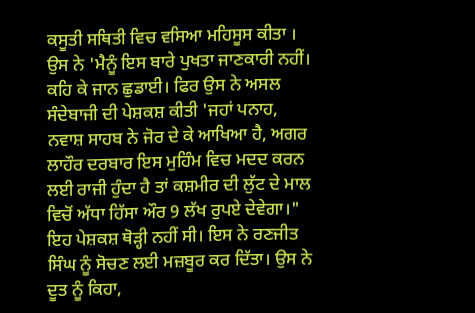ਕਸੂਤੀ ਸਥਿਤੀ ਵਿਚ ਵਸਿਆ ਮਹਿਸੂਸ ਕੀਤਾ । ਉਸ ਨੇ 'ਮੈਨੂੰ ਇਸ ਬਾਰੇ ਪੁਖਤਾ ਜਾਣਕਾਰੀ ਨਹੀਂ। ਕਹਿ ਕੇ ਜਾਨ ਛੁਡਾਈ। ਫਿਰ ਉਸ ਨੇ ਅਸਲ ਸੰਦੇਬਾਜੀ ਦੀ ਪੇਸ਼ਕਸ਼ ਕੀਤੀ 'ਜਹਾਂ ਪਨਾਹ, ਨਵਾਸ਼ ਸਾਹਬ ਨੇ ਜੋਰ ਦੇ ਕੇ ਆਖਿਆ ਹੈ, ਅਗਰ ਲਾਹੌਰ ਦਰਬਾਰ ਇਸ ਮੁਹਿੰਮ ਵਿਚ ਮਦਦ ਕਰਨ ਲਈ ਰਾਜੀ ਹੁੰਦਾ ਹੈ ਤਾਂ ਕਸ਼ਮੀਰ ਦੀ ਲੁੱਟ ਦੇ ਮਾਲ ਵਿਚੋਂ ਅੱਧਾ ਹਿੱਸਾ ਔਰ 9 ਲੱਖ ਰੁਪਏ ਦੇਵੇਗਾ।"
ਇਹ ਪੇਸ਼ਕਸ਼ ਥੋੜ੍ਹੀ ਨਹੀਂ ਸੀ। ਇਸ ਨੇ ਰਣਜੀਤ ਸਿੰਘ ਨੂੰ ਸੋਚਣ ਲਈ ਮਜ਼ਬੂਰ ਕਰ ਦਿੱਤਾ। ਉਸ ਨੇ ਦੂਤ ਨੂੰ ਕਿਹਾ,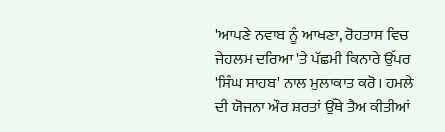'ਆਪਣੇ ਨਵਾਬ ਨੂੰ ਆਖਣਾ, ਰੋਹਤਾਸ ਵਿਚ ਜੇਹਲਮ ਦਰਿਆ 'ਤੇ ਪੱਛਮੀ ਕਿਨਾਰੇ ਉੱਪਰ 'ਸਿੰਘ ਸਾਹਬ' ਨਾਲ ਮੁਲਾਕਾਤ ਕਰੋ। ਹਮਲੇ ਦੀ ਯੋਜਨਾ ਔਰ ਸ਼ਰਤਾਂ ਉੱਥੇ ਤੈਅ ਕੀਤੀਆਂ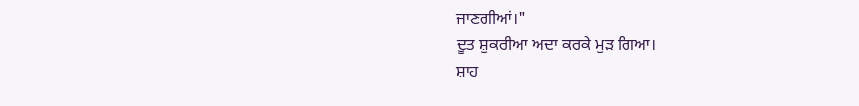ਜਾਣਗੀਆਂ।"
ਦੂਤ ਸ਼ੁਕਰੀਆ ਅਦਾ ਕਰਕੇ ਮੁੜ ਗਿਆ।
ਸ਼ਾਹ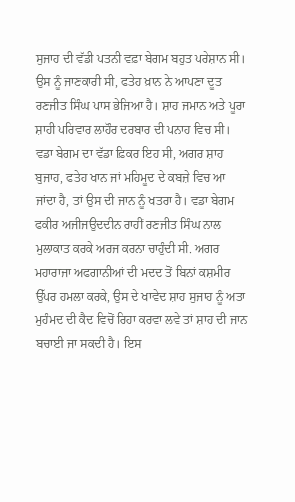ਸੁਜਾਹ ਦੀ ਵੱਡੀ ਪਤਨੀ ਵਫ਼ਾ ਬੇਗਮ ਬਹੁਤ ਪਰੇਸ਼ਾਨ ਸੀ। ਉਸ ਨੂੰ ਜਾਣਕਾਰੀ ਸੀ, ਫਤੇਹ ਖ਼ਾਨ ਨੇ ਆਪਣਾ ਦੂਤ ਰਣਜੀਤ ਸਿੰਘ ਪਾਸ ਭੇਜਿਆ ਹੈ। ਸ਼ਾਹ ਜਮਾਨ ਅਤੇ ਪੂਰਾ ਸ਼ਾਹੀ ਪਰਿਵਾਰ ਲਾਹੌਰ ਦਰਬਾਰ ਦੀ ਪਨਾਹ ਵਿਚ ਸੀ। ਵਡਾ ਬੇਗਮ ਦਾ ਵੱਡਾ ਫ਼ਿਕਰ ਇਹ ਸੀ, ਅਗਰ ਸ਼ਾਹ ਬੁਜਾਹ, ਫਤੇਹ ਖਾਨ ਜਾਂ ਮਹਿਮੂਦ ਦੇ ਕਬਜ਼ੇ ਵਿਚ ਆ ਜਾਂਦਾ ਹੈ, ਤਾਂ ਉਸ ਦੀ ਜਾਨ ਨੂੰ ਖਤਰਾ ਹੈ। ਵਡਾ ਬੇਗਮ ਫਕੀਰ ਅਜੀਜਉਦਦੀਨ ਰਾਹੀਂ ਰਣਜੀਤ ਸਿੰਘ ਨਾਲ ਮੁਲਾਕਾਤ ਕਰਕੇ ਅਰਜ ਕਰਨਾ ਚਾਹੁੰਦੀ ਸੀ. ਅਗਰ ਮਹਾਰਾਜਾ ਅਫਗਾਨੀਆਂ ਦੀ ਮਦਦ ਤੋਂ ਬਿਨਾਂ ਕਸ਼ਮੀਰ ਉੱਪਰ ਹਮਲਾ ਕਰਕੇ, ਉਸ ਦੇ ਖਾਵੇਦ ਸ਼ਾਹ ਸੁਜਾਹ ਨੂੰ ਅਤਾ ਮੁਹੰਮਦ ਦੀ ਕੈਦ ਵਿਚੋਂ ਰਿਹਾ ਕਰਵਾ ਲਵੇ ਤਾਂ ਸ਼ਾਹ ਦੀ ਜਾਨ ਬਚਾਈ ਜਾ ਸਕਦੀ ਹੈ। ਇਸ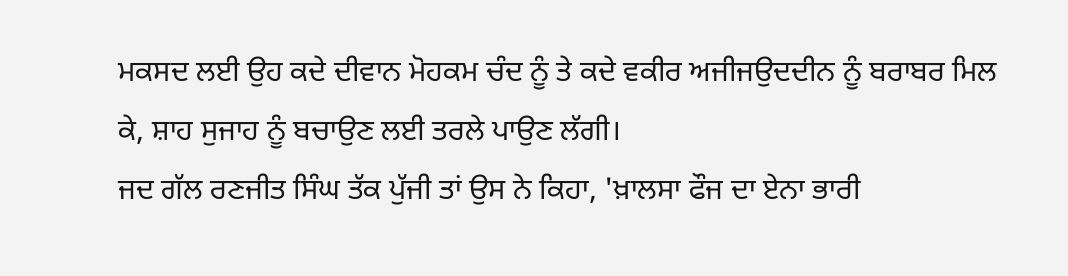ਮਕਸਦ ਲਈ ਉਹ ਕਦੇ ਦੀਵਾਨ ਮੋਹਕਮ ਚੰਦ ਨੂੰ ਤੇ ਕਦੇ ਵਕੀਰ ਅਜੀਜਉਦਦੀਨ ਨੂੰ ਬਰਾਬਰ ਮਿਲ ਕੇ, ਸ਼ਾਹ ਸੁਜਾਹ ਨੂੰ ਬਚਾਉਣ ਲਈ ਤਰਲੇ ਪਾਉਣ ਲੱਗੀ।
ਜਦ ਗੱਲ ਰਣਜੀਤ ਸਿੰਘ ਤੱਕ ਪੁੱਜੀ ਤਾਂ ਉਸ ਨੇ ਕਿਹਾ, 'ਖ਼ਾਲਸਾ ਫੌਜ ਦਾ ਏਨਾ ਭਾਰੀ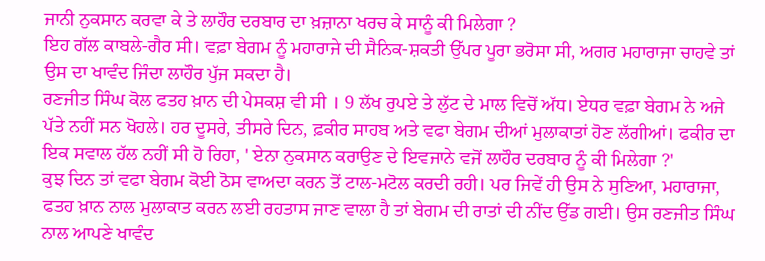ਜਾਨੀ ਨੁਕਸਾਨ ਕਰਵਾ ਕੇ ਤੇ ਲਾਹੌਰ ਦਰਬਾਰ ਦਾ ਖ਼ਜ਼ਾਨਾ ਖਰਚ ਕੇ ਸਾਨੂੰ ਕੀ ਮਿਲੇਗਾ ?
ਇਹ ਗੱਲ ਕਾਬਲੇ-ਗੈਰ ਸੀ। ਵਫ਼ਾ ਬੇਗਮ ਨੂੰ ਮਹਾਰਾਜੇ ਦੀ ਸੈਨਿਕ-ਸ਼ਕਤੀ ਉੱਪਰ ਪੂਰਾ ਭਰੋਸਾ ਸੀ, ਅਗਰ ਮਹਾਰਾਜਾ ਚਾਹਵੇ ਤਾਂ ਉਸ ਦਾ ਖਾਵੰਦ ਜਿੰਦਾ ਲਾਹੌਰ ਪੁੱਜ ਸਕਦਾ ਹੈ।
ਰਣਜੀਤ ਸਿੰਘ ਕੋਲ ਫਤਹ ਖ਼ਾਨ ਦੀ ਪੇਸਕਸ਼ ਵੀ ਸੀ । 9 ਲੱਖ ਰੁਪਏ ਤੇ ਲੁੱਟ ਦੇ ਮਾਲ ਵਿਚੋਂ ਅੱਧ। ਏਧਰ ਵਫ਼ਾ ਬੇਗਮ ਨੇ ਅਜੇ ਪੱਤੇ ਨਹੀਂ ਸਨ ਖੋਹਲੇ। ਹਰ ਦੂਸਰੇ, ਤੀਸਰੇ ਦਿਨ, ਫ਼ਕੀਰ ਸਾਹਬ ਅਤੇ ਵਫਾ ਬੇਗਮ ਦੀਆਂ ਮੁਲਾਕਾਤਾਂ ਹੋਣ ਲੱਗੀਆਂ। ਫਕੀਰ ਦਾ ਇਕ ਸਵਾਲ ਹੱਲ ਨਹੀਂ ਸੀ ਹੋ ਰਿਹਾ, ' ਏਨਾ ਨੁਕਸਾਨ ਕਰਾਉਣ ਦੇ ਇਵਜਾਨੇ ਵਜੋਂ ਲਾਹੌਰ ਦਰਬਾਰ ਨੂੰ ਕੀ ਮਿਲੇਗਾ ?'
ਕੁਝ ਦਿਨ ਤਾਂ ਵਫਾ ਬੇਗਮ ਕੋਈ ਠੋਸ ਵਾਅਦਾ ਕਰਨ ਤੋਂ ਟਾਲ-ਮਟੋਲ ਕਰਦੀ ਰਹੀ। ਪਰ ਜਿਵੇਂ ਹੀ ਉਸ ਨੇ ਸੁਣਿਆ, ਮਹਾਰਾਜਾ, ਫਤਹ ਖ਼ਾਨ ਨਾਲ ਮੁਲਾਕਾਤ ਕਰਨ ਲਈ ਰਹਤਾਸ ਜਾਣ ਵਾਲਾ ਹੈ ਤਾਂ ਬੇਗਮ ਦੀ ਰਾਤਾਂ ਦੀ ਨੀਂਦ ਉੱਡ ਗਈ। ਉਸ ਰਣਜੀਤ ਸਿੰਘ ਨਾਲ ਆਪਣੇ ਖਾਵੰਦ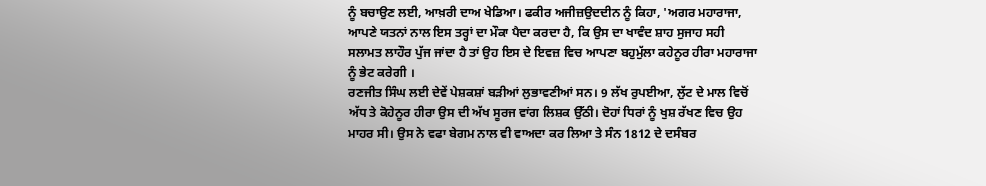ਨੂੰ ਬਚਾਉਣ ਲਈ, ਆਖ਼ਰੀ ਦਾਅ ਖੇਡਿਆ। ਫਕੀਰ ਅਜੀਜ਼ਉਦਦੀਨ ਨੂੰ ਕਿਹਾ, 'ਅਗਰ ਮਹਾਰਾਜਾ, ਆਪਣੇ ਯਤਨਾਂ ਨਾਲ ਇਸ ਤਰ੍ਹਾਂ ਦਾ ਮੌਕਾ ਪੈਦਾ ਕਰਦਾ ਹੈ, ਕਿ ਉਸ ਦਾ ਖਾਵੰਦ ਸ਼ਾਹ ਸੁਜਾਹ ਸਹੀ ਸਲਾਮਤ ਲਾਹੌਰ ਪੁੱਜ ਜਾਂਦਾ ਹੈ ਤਾਂ ਉਹ ਇਸ ਦੇ ਇਵਜ਼ ਵਿਚ ਆਪਣਾ ਬਹੁਮੁੱਲਾ ਕਹੇਨੂਰ ਹੀਰਾ ਮਹਾਰਾਜਾ ਨੂੰ ਭੇਟ ਕਰੇਗੀ ।
ਰਣਜੀਤ ਸਿੰਘ ਲਈ ਦੇਵੇਂ ਪੇਸ਼ਕਸ਼ਾਂ ਬੜੀਆਂ ਲੁਭਾਵਣੀਆਂ ਸਨ। 9 ਲੱਖ ਰੁਪਈਆ, ਲੁੱਟ ਦੇ ਮਾਲ ਵਿਚੋਂ ਅੱਧ ਤੇ ਕੋਹੇਨੂਰ ਹੀਰਾ ਉਸ ਦੀ ਅੱਖ ਸੂਰਜ ਵਾਂਗ ਲਿਸ਼ਕ ਉੱਠੀ। ਦੋਹਾਂ ਧਿਰਾਂ ਨੂੰ ਖੁਸ਼ ਰੱਖਣ ਵਿਚ ਉਹ ਮਾਹਰ ਸੀ। ਉਸ ਨੇ ਵਫਾ ਬੇਗਮ ਨਾਲ ਵੀ ਵਾਅਦਾ ਕਰ ਲਿਆ ਤੇ ਸੰਨ 1812 ਦੇ ਦਸੰਬਰ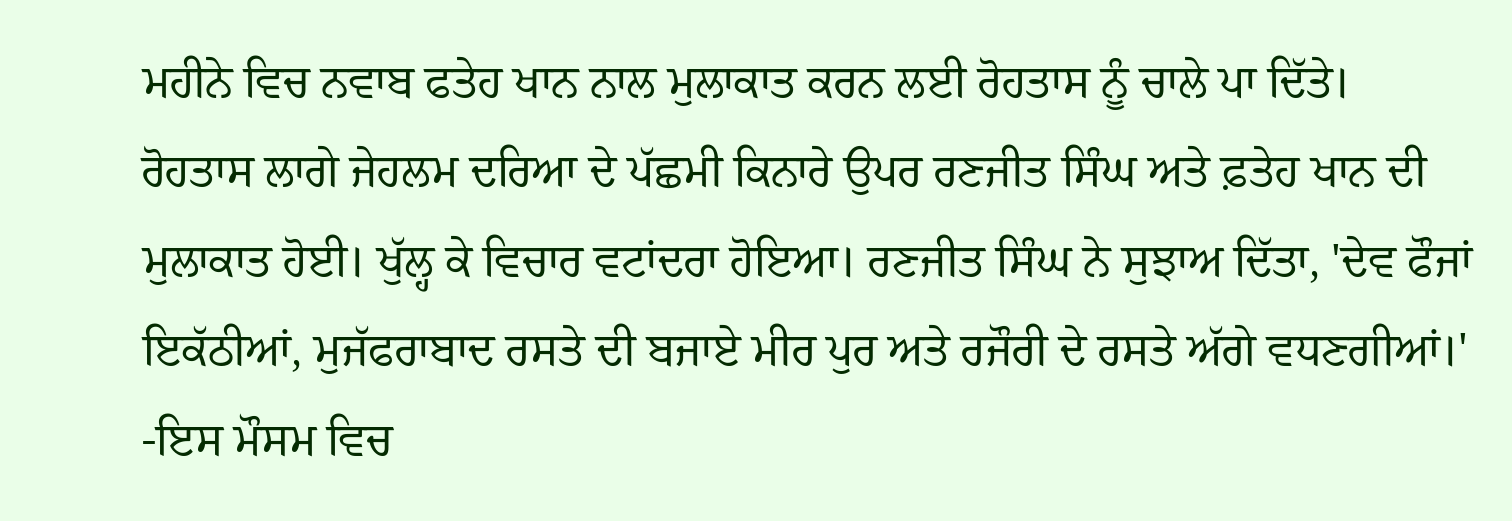ਮਹੀਨੇ ਵਿਚ ਨਵਾਬ ਫਤੇਹ ਖਾਨ ਨਾਲ ਮੁਲਾਕਾਤ ਕਰਨ ਲਈ ਰੋਹਤਾਸ ਨੂੰ ਚਾਲੇ ਪਾ ਦਿੱਤੇ।
ਰੋਹਤਾਸ ਲਾਗੇ ਜੇਹਲਮ ਦਰਿਆ ਦੇ ਪੱਛਮੀ ਕਿਨਾਰੇ ਉਪਰ ਰਣਜੀਤ ਸਿੰਘ ਅਤੇ ਫ਼ਤੇਹ ਖਾਨ ਦੀ ਮੁਲਾਕਾਤ ਹੋਈ। ਖੁੱਲ੍ਹ ਕੇ ਵਿਚਾਰ ਵਟਾਂਦਰਾ ਹੋਇਆ। ਰਣਜੀਤ ਸਿੰਘ ਨੇ ਸੁਝਾਅ ਦਿੱਤਾ, 'ਦੇਵ ਫੌਜਾਂ ਇਕੱਠੀਆਂ, ਮੁਜੱਫਰਾਬਾਦ ਰਸਤੇ ਦੀ ਬਜਾਏ ਮੀਰ ਪੁਰ ਅਤੇ ਰਜੌਰੀ ਦੇ ਰਸਤੇ ਅੱਗੇ ਵਧਣਗੀਆਂ।'
-ਇਸ ਮੌਸਮ ਵਿਚ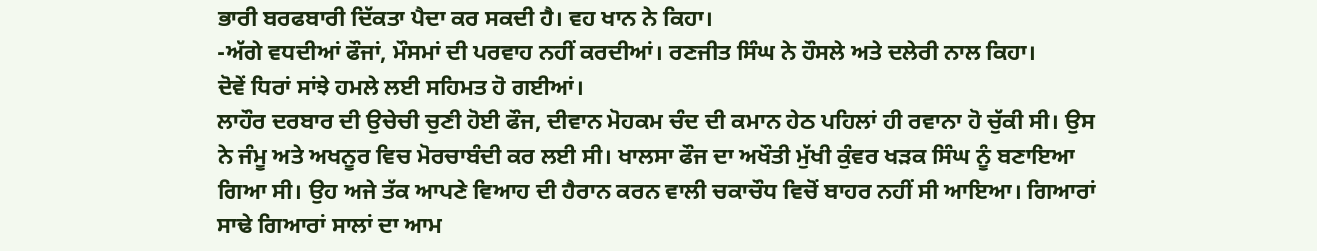ਭਾਰੀ ਬਰਫਬਾਰੀ ਦਿੱਕਤਾ ਪੈਦਾ ਕਰ ਸਕਦੀ ਹੈ। ਵਹ ਖਾਨ ਨੇ ਕਿਹਾ।
-ਅੱਗੇ ਵਧਦੀਆਂ ਫੌਜਾਂ, ਮੌਸਮਾਂ ਦੀ ਪਰਵਾਹ ਨਹੀਂ ਕਰਦੀਆਂ। ਰਣਜੀਤ ਸਿੰਘ ਨੇ ਹੌਸਲੇ ਅਤੇ ਦਲੇਰੀ ਨਾਲ ਕਿਹਾ।
ਦੋਵੇਂ ਧਿਰਾਂ ਸਾਂਝੇ ਹਮਲੇ ਲਈ ਸਹਿਮਤ ਹੋ ਗਈਆਂ।
ਲਾਹੌਰ ਦਰਬਾਰ ਦੀ ਉਚੇਚੀ ਚੁਣੀ ਹੋਈ ਫੌਜ, ਦੀਵਾਨ ਮੋਹਕਮ ਚੰਦ ਦੀ ਕਮਾਨ ਹੇਠ ਪਹਿਲਾਂ ਹੀ ਰਵਾਨਾ ਹੋ ਚੁੱਕੀ ਸੀ। ਉਸ ਨੇ ਜੰਮੂ ਅਤੇ ਅਖਨੂਰ ਵਿਚ ਮੋਰਚਾਬੰਦੀ ਕਰ ਲਈ ਸੀ। ਖਾਲਸਾ ਫੌਜ ਦਾ ਅਖੌਤੀ ਮੁੱਖੀ ਕੁੰਵਰ ਖੜਕ ਸਿੰਘ ਨੂੰ ਬਣਾਇਆ ਗਿਆ ਸੀ। ਉਹ ਅਜੇ ਤੱਕ ਆਪਣੇ ਵਿਆਹ ਦੀ ਹੈਰਾਨ ਕਰਨ ਵਾਲੀ ਚਕਾਚੌਧ ਵਿਚੋਂ ਬਾਹਰ ਨਹੀਂ ਸੀ ਆਇਆ। ਗਿਆਰਾਂ ਸਾਢੇ ਗਿਆਰਾਂ ਸਾਲਾਂ ਦਾ ਆਮ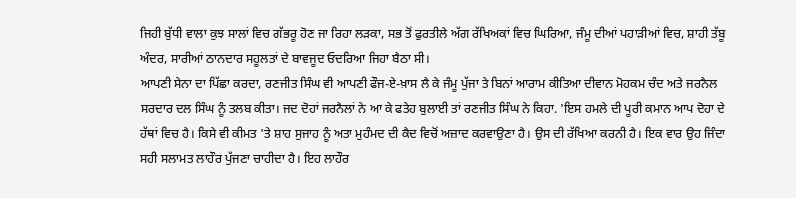ਜਿਹੀ ਬੁੱਧੀ ਵਾਲਾ ਕੁਝ ਸਾਲਾਂ ਵਿਚ ਗੱਭਰੂ ਹੋਣ ਜਾ ਰਿਹਾ ਲੜਕਾ, ਸਭ ਤੋਂ ਫੁਰਤੀਲੇ ਅੱਗ ਰੱਖਿਅਕਾਂ ਵਿਚ ਘਿਰਿਆ, ਜੰਮੂ ਦੀਆਂ ਪਹਾੜੀਆਂ ਵਿਚ, ਸ਼ਾਹੀ ਤੱਬੂ ਅੰਦਰ, ਸਾਰੀਆਂ ਠਾਨਦਾਰ ਸਹੂਲਤਾਂ ਦੇ ਬਾਵਜੂਦ ਓਦਰਿਆ ਜਿਹਾ ਬੈਠਾ ਸੀ।
ਆਪਣੀ ਸੇਨਾ ਦਾ ਪਿੱਛਾ ਕਰਦਾ, ਰਣਜੀਤ ਸਿੰਘ ਵੀ ਆਪਣੀ ਫੌਜ-ਏ-ਖ਼ਾਸ ਲੈ ਕੇ ਜੰਮੂ ਪੁੱਜਾ ਤੇ ਬਿਨਾਂ ਆਰਾਮ ਕੀਤਿਆ ਦੀਵਾਨ ਮੋਹਕਮ ਚੰਦ ਅਤੇ ਜਰਨੈਲ ਸਰਦਾਰ ਦਲ ਸਿੰਘ ਨੂੰ ਤਲਬ ਕੀਤਾ। ਜਦ ਦੋਹਾਂ ਜਰਨੈਲਾਂ ਨੇ ਆ ਕੇ ਫਤੇਹ ਬੁਲਾਈ ਤਾਂ ਰਣਜੀਤ ਸਿੰਘ ਨੇ ਕਿਹਾ. 'ਇਸ ਹਮਲੇ ਦੀ ਪੂਰੀ ਕਮਾਨ ਆਪ ਦੋਹਾ ਦੇ ਹੱਥਾਂ ਵਿਚ ਹੈ। ਕਿਸੇ ਵੀ ਕੀਮਤ 'ਤੇ ਸ਼ਾਹ ਸੁਜਾਹ ਨੂੰ ਅਤਾ ਮੁਹੰਮਦ ਦੀ ਕੈਦ ਵਿਚੋਂ ਅਜ਼ਾਦ ਕਰਵਾਉਣਾ ਹੈ। ਉਸ ਦੀ ਰੱਖਿਆ ਕਰਨੀ ਹੈ। ਇਕ ਵਾਰ ਉਹ ਜਿੰਦਾ ਸਹੀ ਸਲਾਮਤ ਲਾਹੌਰ ਪੁੱਜਣਾ ਚਾਹੀਦਾ ਹੈ। ਇਹ ਲਾਹੌਰ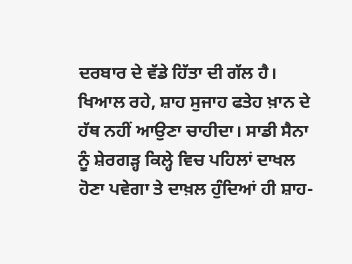ਦਰਬਾਰ ਦੇ ਵੱਡੇ ਹਿੱਤਾ ਦੀ ਗੱਲ ਹੈ। ਖਿਆਲ ਰਹੇ, ਸ਼ਾਹ ਸੁਜਾਹ ਫਤੇਹ ਖ਼ਾਨ ਦੇ ਹੱਥ ਨਹੀਂ ਆਉਣਾ ਚਾਹੀਦਾ। ਸਾਡੀ ਸੈਨਾ ਨੂੰ ਸ਼ੇਰਗੜ੍ਹ ਕਿਲ੍ਹੇ ਵਿਚ ਪਹਿਲਾਂ ਦਾਖਲ ਹੋਣਾ ਪਵੇਗਾ ਤੇ ਦਾਖ਼ਲ ਹੁੰਦਿਆਂ ਹੀ ਸ਼ਾਹ-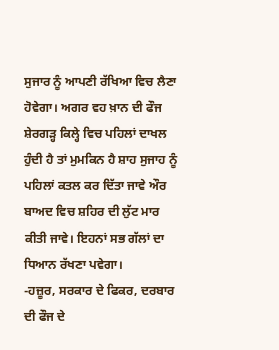ਸੁਜਾਰ ਨੂੰ ਆਪਣੀ ਰੱਖਿਆ ਵਿਚ ਲੈਣਾ ਹੋਵੇਗਾ। ਅਗਰ ਵਹ ਖ਼ਾਨ ਦੀ ਫੌਜ ਸ਼ੇਰਗੜ੍ਹ ਕਿਲ੍ਹੇ ਵਿਚ ਪਹਿਲਾਂ ਦਾਖਲ ਹੁੰਦੀ ਹੈ ਤਾਂ ਮੁਮਕਿਨ ਹੈ ਸ਼ਾਹ ਸੁਜਾਹ ਨੂੰ ਪਹਿਲਾਂ ਕਤਲ ਕਰ ਦਿੱਤਾ ਜਾਵੇ ਔਰ ਬਾਅਦ ਵਿਚ ਸ਼ਹਿਰ ਦੀ ਲੁੱਟ ਮਾਰ ਕੀਤੀ ਜਾਵੇ। ਇਹਨਾਂ ਸਭ ਗੱਲਾਂ ਦਾ ਧਿਆਨ ਰੱਖਣਾ ਪਵੇਗਾ।
-ਹਜ਼ੂਰ, ਸਰਕਾਰ ਦੇ ਫਿਕਰ, ਦਰਬਾਰ ਦੀ ਫੌਜ ਦੇ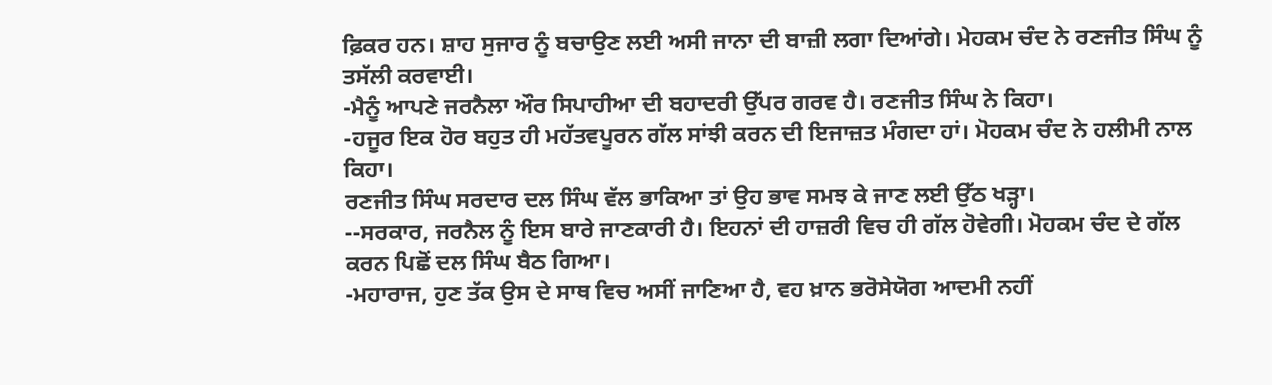ਫ਼ਿਕਰ ਹਨ। ਸ਼ਾਹ ਸੁਜਾਰ ਨੂੰ ਬਚਾਉਣ ਲਈ ਅਸੀ ਜਾਨਾ ਦੀ ਬਾਜ਼ੀ ਲਗਾ ਦਿਆਂਗੇ। ਮੇਹਕਮ ਚੰਦ ਨੇ ਰਣਜੀਤ ਸਿੰਘ ਨੂੰ ਤਸੱਲੀ ਕਰਵਾਈ।
-ਮੈਨੂੰ ਆਪਣੇ ਜਰਨੈਲਾ ਔਰ ਸਿਪਾਹੀਆ ਦੀ ਬਹਾਦਰੀ ਉੱਪਰ ਗਰਵ ਹੈ। ਰਣਜੀਤ ਸਿੰਘ ਨੇ ਕਿਹਾ।
-ਹਜੂਰ ਇਕ ਹੋਰ ਬਹੁਤ ਹੀ ਮਹੱਤਵਪੂਰਨ ਗੱਲ ਸਾਂਝੀ ਕਰਨ ਦੀ ਇਜਾਜ਼ਤ ਮੰਗਦਾ ਹਾਂ। ਮੋਹਕਮ ਚੰਦ ਨੇ ਹਲੀਮੀ ਨਾਲ ਕਿਹਾ।
ਰਣਜੀਤ ਸਿੰਘ ਸਰਦਾਰ ਦਲ ਸਿੰਘ ਵੱਲ ਭਾਕਿਆ ਤਾਂ ਉਹ ਭਾਵ ਸਮਝ ਕੇ ਜਾਣ ਲਈ ਉੱਠ ਖੜ੍ਹਾ।
--ਸਰਕਾਰ, ਜਰਨੈਲ ਨੂੰ ਇਸ ਬਾਰੇ ਜਾਣਕਾਰੀ ਹੈ। ਇਹਨਾਂ ਦੀ ਹਾਜ਼ਰੀ ਵਿਚ ਹੀ ਗੱਲ ਹੋਵੇਗੀ। ਮੋਹਕਮ ਚੰਦ ਦੇ ਗੱਲ ਕਰਨ ਪਿਛੋਂ ਦਲ ਸਿੰਘ ਬੈਠ ਗਿਆ।
-ਮਹਾਰਾਜ, ਹੁਣ ਤੱਕ ਉਸ ਦੇ ਸਾਥ ਵਿਚ ਅਸੀਂ ਜਾਣਿਆ ਹੈ, ਵਹ ਖ਼ਾਨ ਭਰੋਸੇਯੋਗ ਆਦਮੀ ਨਹੀਂ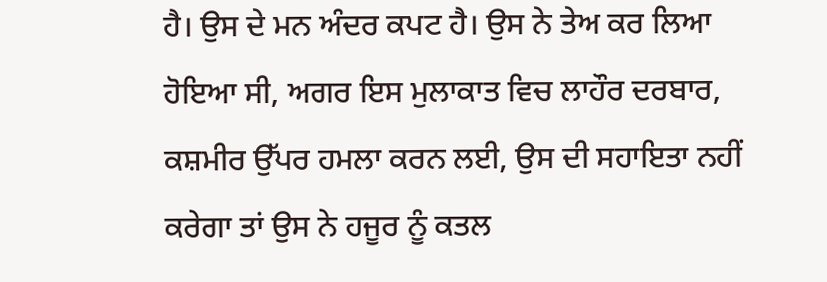ਹੈ। ਉਸ ਦੇ ਮਨ ਅੰਦਰ ਕਪਟ ਹੈ। ਉਸ ਨੇ ਤੇਅ ਕਰ ਲਿਆ ਹੋਇਆ ਸੀ, ਅਗਰ ਇਸ ਮੁਲਾਕਾਤ ਵਿਚ ਲਾਹੌਰ ਦਰਬਾਰ, ਕਸ਼ਮੀਰ ਉੱਪਰ ਹਮਲਾ ਕਰਨ ਲਈ, ਉਸ ਦੀ ਸਹਾਇਤਾ ਨਹੀਂ ਕਰੇਗਾ ਤਾਂ ਉਸ ਨੇ ਹਜੂਰ ਨੂੰ ਕਤਲ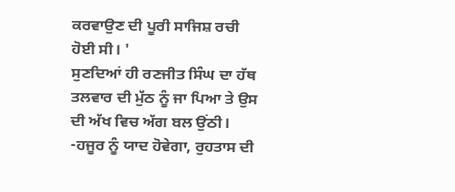ਕਰਵਾਉਣ ਦੀ ਪੂਰੀ ਸਾਜਿਸ਼ ਰਚੀ ਹੋਈ ਸੀ। '
ਸੁਣਦਿਆਂ ਹੀ ਰਣਜੀਤ ਸਿੰਘ ਦਾ ਹੱਥ ਤਲਵਾਰ ਦੀ ਮੁੱਠ ਨੂੰ ਜਾ ਪਿਆ ਤੇ ਉਸ ਦੀ ਅੱਖ ਵਿਚ ਅੱਗ ਬਲ ਉਂਠੀ।
-ਹਜੂਰ ਨੂੰ ਯਾਦ ਹੋਵੇਗਾ, ਰੁਹਤਾਸ ਦੀ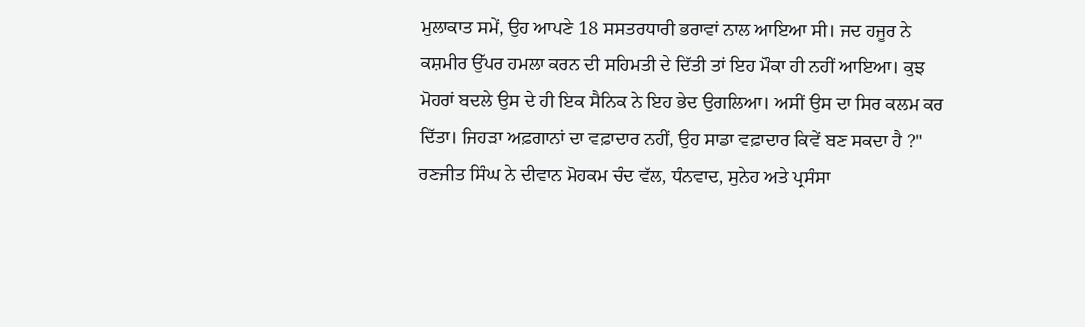ਮੁਲਾਕਾਤ ਸਮੇਂ, ਉਹ ਆਪਣੇ 18 ਸਸਤਰਧਾਰੀ ਭਰਾਵਾਂ ਨਾਲ ਆਇਆ ਸੀ। ਜਦ ਹਜੂਰ ਨੇ ਕਸ਼ਮੀਰ ਉੱਪਰ ਹਮਲਾ ਕਰਨ ਦੀ ਸਹਿਮਤੀ ਦੇ ਦਿੱਤੀ ਤਾਂ ਇਹ ਮੌਕਾ ਹੀ ਨਹੀਂ ਆਇਆ। ਕੁਝ ਮੋਹਰਾਂ ਬਦਲੇ ਉਸ ਦੇ ਹੀ ਇਕ ਸੈਨਿਕ ਨੇ ਇਹ ਭੇਦ ਉਗਲਿਆ। ਅਸੀਂ ਉਸ ਦਾ ਸਿਰ ਕਲਮ ਕਰ ਦਿੱਤਾ। ਜਿਹੜਾ ਅਫ਼ਗਾਨਾਂ ਦਾ ਵਫ਼ਾਦਾਰ ਨਹੀਂ, ਉਹ ਸਾਡਾ ਵਫ਼ਾਦਾਰ ਕਿਵੇਂ ਬਣ ਸਕਦਾ ਹੈ ?"
ਰਣਜੀਤ ਸਿੰਘ ਨੇ ਦੀਵਾਨ ਮੋਹਕਮ ਚੰਦ ਵੱਲ, ਧੰਨਵਾਦ, ਸੁਨੇਹ ਅਤੇ ਪ੍ਰਸੰਸਾ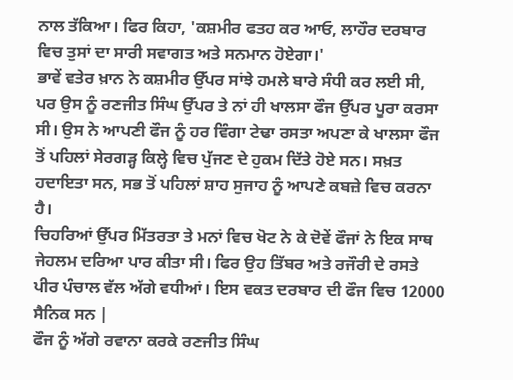ਨਾਲ ਤੱਕਿਆ। ਫਿਰ ਕਿਹਾ, 'ਕਸ਼ਮੀਰ ਫਤਹ ਕਰ ਆਓ, ਲਾਹੌਰ ਦਰਬਾਰ ਵਿਚ ਤੁਸਾਂ ਦਾ ਸਾਰੀ ਸਵਾਗਤ ਅਤੇ ਸਨਮਾਨ ਹੋਏਗਾ।'
ਭਾਵੇਂ ਵਤੇਰ ਖ਼ਾਨ ਨੇ ਕਸ਼ਮੀਰ ਉੱਪਰ ਸਾਂਝੇ ਹਮਲੇ ਬਾਰੇ ਸੰਧੀ ਕਰ ਲਈ ਸੀ, ਪਰ ਉਸ ਨੂੰ ਰਣਜੀਤ ਸਿੰਘ ਉੱਪਰ ਤੇ ਨਾਂ ਹੀ ਖਾਲਸਾ ਫੌਜ ਉੱਪਰ ਪੂਰਾ ਕਰਸਾ ਸੀ। ਉਸ ਨੇ ਆਪਣੀ ਫੌਜ ਨੂੰ ਹਰ ਵਿੰਗਾ ਟੇਢਾ ਰਸਤਾ ਅਪਣਾ ਕੇ ਖਾਲਸਾ ਫੌਜ ਤੋਂ ਪਹਿਲਾਂ ਸੇਰਗੜ੍ਹ ਕਿਲ੍ਹੇ ਵਿਚ ਪੁੱਜਣ ਦੇ ਹੁਕਮ ਦਿੱਤੇ ਹੋਏ ਸਨ। ਸਖ਼ਤ ਹਦਾਇਤਾ ਸਨ, ਸਭ ਤੋਂ ਪਹਿਲਾਂ ਸ਼ਾਹ ਸੁਜਾਹ ਨੂੰ ਆਪਣੇ ਕਬਜ਼ੇ ਵਿਚ ਕਰਨਾ ਹੈ।
ਚਿਹਰਿਆਂ ਉੱਪਰ ਮਿੱਤਰਤਾ ਤੇ ਮਨਾਂ ਵਿਚ ਖੋਟ ਨੇ ਕੇ ਦੋਵੇਂ ਫੌਜਾਂ ਨੇ ਇਕ ਸਾਥ ਜੇਹਲਮ ਦਰਿਆ ਪਾਰ ਕੀਤਾ ਸੀ। ਫਿਰ ਉਹ ਤਿੱਬਰ ਅਤੇ ਰਜੌਰੀ ਦੇ ਰਸਤੇ ਪੀਰ ਪੰਚਾਲ ਵੱਲ ਅੱਗੇ ਵਧੀਆਂ। ਇਸ ਵਕਤ ਦਰਬਾਰ ਦੀ ਫੌਜ ਵਿਚ 12000 ਸੈਨਿਕ ਸਨ |
ਫੌਜ ਨੂੰ ਅੱਗੇ ਰਵਾਨਾ ਕਰਕੇ ਰਣਜੀਤ ਸਿੰਘ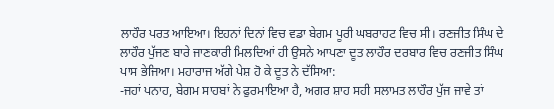ਲਾਹੌਰ ਪਰਤ ਆਇਆ। ਇਹਨਾਂ ਦਿਨਾਂ ਵਿਚ ਵਡਾ ਬੇਗਮ ਪੂਰੀ ਘਬਰਾਹਟ ਵਿਚ ਸੀ। ਰਣਜੀਤ ਸਿੰਘ ਦੇ ਲਾਹੌਰ ਪੁੱਜਣ ਬਾਰੇ ਜਾਣਕਾਰੀ ਮਿਲਦਿਆਂ ਹੀ ਉਸਨੇ ਆਪਣਾ ਦੂਤ ਲਾਹੌਰ ਦਰਬਾਰ ਵਿਚ ਰਣਜੀਤ ਸਿੰਘ ਪਾਸ ਭੇਜਿਆ। ਮਹਾਰਾਜ ਅੱਗੇ ਪੇਸ਼ ਹੋ ਕੇ ਦੂਤ ਨੇ ਦੱਸਿਆ:
-ਜਹਾਂ ਪਨਾਹ, ਬੇਗਮ ਸਾਹਬਾਂ ਨੇ ਫੁਰਮਾਇਆ ਹੈ, ਅਗਰ ਸ਼ਾਹ ਸਹੀ ਸਲਾਮਤ ਲਾਹੌਰ ਪੁੱਜ ਜਾਵੇ ਤਾਂ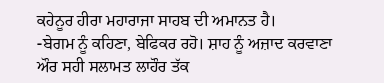ਕਹੇਨੂਰ ਹੀਰਾ ਮਹਾਰਾਜਾ ਸਾਹਬ ਦੀ ਅਮਾਨਤ ਹੈ।
-ਬੇਗਮ ਨੂੰ ਕਹਿਣਾ, ਬੇਫਿਕਰ ਰਹੋ। ਸ਼ਾਹ ਨੂੰ ਅਜ਼ਾਦ ਕਰਵਾਣਾ ਔਰ ਸਹੀ ਸਲਾਮਤ ਲਾਹੌਰ ਤੱਕ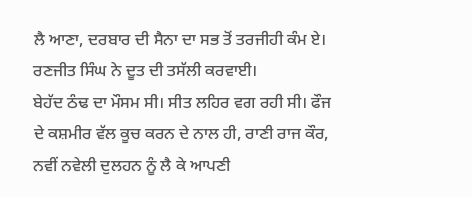ਲੈ ਆਣਾ, ਦਰਬਾਰ ਦੀ ਸੈਨਾ ਦਾ ਸਭ ਤੋਂ ਤਰਜੀਹੀ ਕੰਮ ਏ। ਰਣਜੀਤ ਸਿੰਘ ਨੇ ਦੂਤ ਦੀ ਤਸੱਲੀ ਕਰਵਾਈ।
ਬੇਹੱਦ ਠੰਢ ਦਾ ਮੌਸਮ ਸੀ। ਸੀਤ ਲਹਿਰ ਵਗ ਰਹੀ ਸੀ। ਫੌਜ ਦੇ ਕਸ਼ਮੀਰ ਵੱਲ ਕੂਚ ਕਰਨ ਦੇ ਨਾਲ ਹੀ, ਰਾਣੀ ਰਾਜ ਕੌਰ, ਨਵੀਂ ਨਵੇਲੀ ਦੁਲਹਨ ਨੂੰ ਲੈ ਕੇ ਆਪਣੀ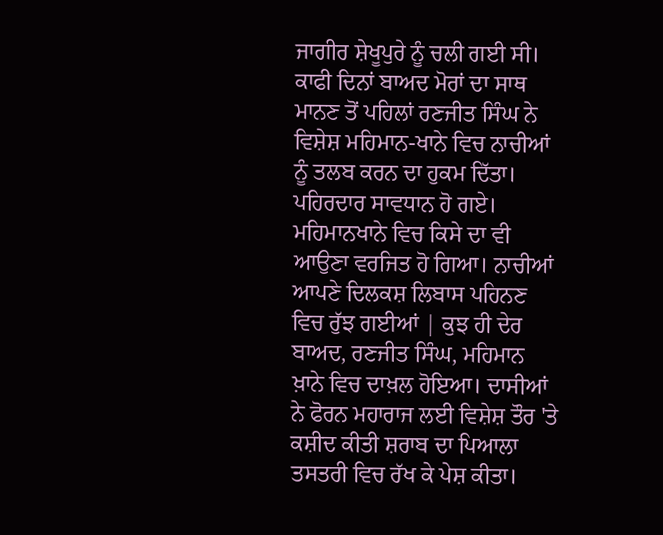ਜਾਗੀਰ ਸ਼ੇਖੂਪੁਰੇ ਨੂੰ ਚਲੀ ਗਈ ਸੀ। ਕਾਫੀ ਦਿਨਾਂ ਬਾਅਦ ਮੋਰਾਂ ਦਾ ਸਾਥ ਮਾਨਣ ਤੋਂ ਪਹਿਲਾਂ ਰਣਜੀਤ ਸਿੰਘ ਨੇ ਵਿਸ਼ੇਸ਼ ਮਹਿਮਾਨ-ਖਾਨੇ ਵਿਚ ਨਾਚੀਆਂ ਨੂੰ ਤਲਬ ਕਰਨ ਦਾ ਹੁਕਮ ਦਿੱਤਾ।
ਪਹਿਰਦਾਰ ਸਾਵਧਾਨ ਹੋ ਗਏ। ਮਹਿਮਾਨਖਾਨੇ ਵਿਚ ਕਿਸੇ ਦਾ ਵੀ ਆਉਣਾ ਵਰਜਿਤ ਹੋ ਗਿਆ। ਨਾਚੀਆਂ ਆਪਣੇ ਦਿਲਕਸ਼ ਲਿਬਾਸ ਪਹਿਨਣ ਵਿਚ ਰੁੱਝ ਗਈਆਂ | ਕੁਝ ਹੀ ਦੇਰ ਬਾਅਦ, ਰਣਜੀਤ ਸਿੰਘ, ਮਹਿਮਾਨ ਖ਼ਾਨੇ ਵਿਚ ਦਾਖ਼ਲ ਹੋਇਆ। ਦਾਸੀਆਂ ਨੇ ਫੋਰਨ ਮਹਾਰਾਜ ਲਈ ਵਿਸ਼ੇਸ਼ ਤੌਰ 'ਤੇ ਕਸ਼ੀਦ ਕੀਤੀ ਸ਼ਰਾਬ ਦਾ ਪਿਆਲਾ ਤਸਤਰੀ ਵਿਚ ਰੱਖ ਕੇ ਪੇਸ਼ ਕੀਤਾ।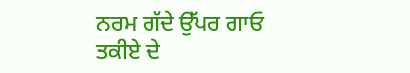ਨਰਮ ਗੱਦੇ ਉੱਪਰ ਗਾਓ ਤਕੀਏ ਦੇ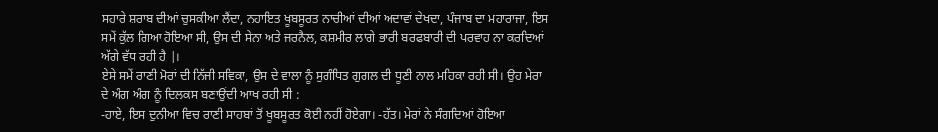ਸਹਾਰੇ ਸ਼ਰਾਬ ਦੀਆਂ ਚੁਸਕੀਆ ਲੈਂਦਾ, ਨਹਾਇਤ ਖੂਬਸੂਰਤ ਨਾਚੀਆਂ ਦੀਆਂ ਅਦਾਵਾਂ ਦੇਖਦਾ, ਪੰਜਾਬ ਦਾ ਮਹਾਰਾਜਾ, ਇਸ ਸਮੇਂ ਕੁੱਲ ਗਿਆ ਹੋਇਆ ਸੀ, ਉਸ ਦੀ ਸੇਨਾ ਅਤੇ ਜਰਨੈਲ, ਕਸ਼ਮੀਰ ਲਾਗੇ ਭਾਰੀ ਬਰਫਬਾਰੀ ਦੀ ਪਰਵਾਹ ਨਾ ਕਰਦਿਆਂ ਅੱਗੇ ਵੱਧ ਰਹੀ ਹੈ |।
ਏਸੇ ਸਮੇਂ ਰਾਣੀ ਮੋਰਾਂ ਦੀ ਨਿੱਜੀ ਸਵਿਕਾ, ਉਸ ਦੇ ਵਾਲਾ ਨੂੰ ਸੁਗੰਧਿਤ ਗੁਗਲ ਦੀ ਧੂਣੀ ਨਾਲ ਮਹਿਕਾ ਰਹੀ ਸੀ। ਉਹ ਮੇਰਾ ਦੇ ਅੰਗ ਅੰਗ ਨੂੰ ਦਿਲਕਸ ਬਣਾਉਂਦੀ ਆਖ ਰਹੀ ਸੀ :
-ਹਾਏ, ਇਸ ਦੁਨੀਆ ਵਿਚ ਰਾਣੀ ਸਾਹਬਾਂ ਤੋਂ ਖੂਬਸੂਰਤ ਕੋਈ ਨਹੀਂ ਹੋਏਗਾ। -ਹੱਤ। ਮੇਰਾਂ ਨੇ ਸੰਗਦਿਆਂ ਹੋਇਆ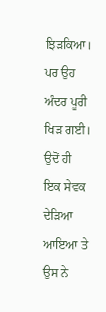ਝਿੜਕਿਆ। ਪਰ ਉਹ ਅੰਦਰ ਪੂਰੀ ਖਿੜ ਗਈ।
ਉਦੋਂ ਹੀ ਇਕ ਸੇਵਕ ਦੇੜਿਆ ਆਇਆ ਤੇ ਉਸ ਨੇ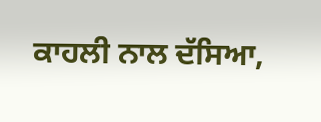ਕਾਹਲੀ ਨਾਲ ਦੱਸਿਆ,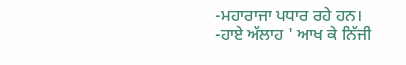-ਮਹਾਰਾਜਾ ਪਧਾਰ ਰਹੇ ਹਨ।
-ਹਾਏ ਅੱਲਾਹ ' ਆਖ ਕੇ ਨਿੱਜੀ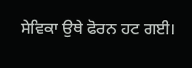ਸੇਵਿਕਾ ਉਥੇ ਫੋਰਨ ਹਟ ਗਈ।